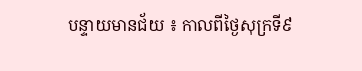បន្ទាយមានជ័យ ៖ កាលពីថ្ងៃសុក្រទី៩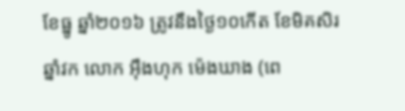ខែធ្នូ ឆ្នាំ២០១៦ ត្រូវនឹងថ្ងៃ១០កើត ខែមិគសិរឆ្នាំវក លោក អុឹងហុក ម៉េងឃាង (ពេ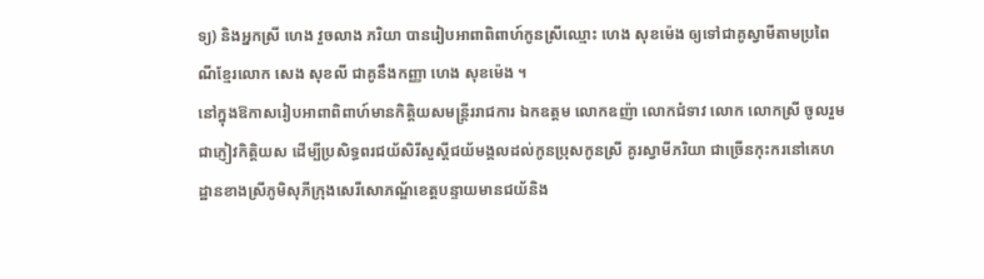ទ្យ) និងអ្នកស្រី ហេង វួចលាង ភរិយា បានរៀបអាពាពិពាហ៍កូនស្រីឈ្មោះ ហេង សុខម៉េង ឲ្យទៅជាគូស្វាមីតាមប្រពៃណីខ្មែរលោក សេង សុខលី ជាគូនឹងកញ្ញា ហេង សុខម៉េង ។
នៅក្នុងឱកាសរៀបអាពាពិពាហ៍មានកិតិ្តយសមន្ត្រីររាជការ ឯកឧត្តម លោកឧញ៉ា លោកជំទាវ លោក លោកស្រី ចូលរួមជាភ្ញៀវកិត្តិយស ដើម្បីប្រសិទ្ធពរជយ័សិរីសួស្តីជយ័មង្គលដល់កូនប្រុសកូនស្រី គូរស្វាមីភរិយា ជាច្រើនកុះករនៅគេហដ្ឋានខាងស្រីភូមិសុភីក្រុងសេរីសោភណ្ឌ័ខេត្តបន្ទាយមានជយ័និង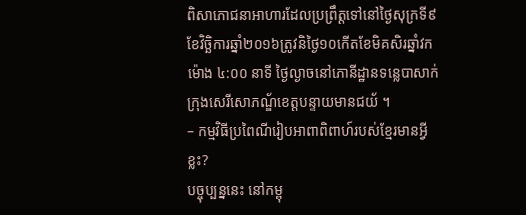ពិសាភោជនាអាហារដែលប្រព្រឹត្តទៅនៅថ្ងៃសុក្រទី៩ខែវិច្ឆិការឆ្នាំ២០១៦ត្រូវនិថ្ងៃ១០កើតខែមិគសិរឆ្នាំវកម៉ោង ៤:០០ នាទី ថ្ងៃល្ងាចនៅភោនីដ្ឋានទន្លេបាសាក់ក្រុងសេរីសោភណ្ឌ័ខេត្តបន្ទាយមានជយ័ ។
– កម្មវិធីប្រពៃណីរៀបអាពាពិពាហ៍របស់ខ្មែរមានអ្វីខ្លះ?
បច្ចុប្បន្ននេះ នៅកម្ពុ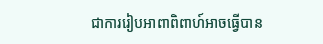ជាការរៀបអាពាពិពាហ៍អាចធ្វើបាន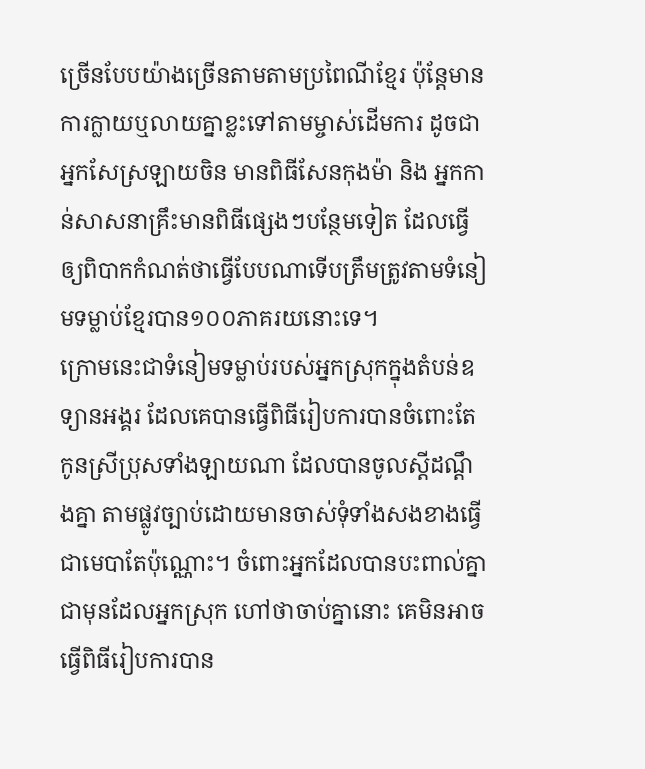ច្រើនបែបយ៉ាងច្រើនតាមតាមប្រពៃណីខ្មែរ ប៉ុន្តែមានការក្លាយឬលាយគ្នាខ្លះទៅតាមម្ចាស់ដើមការ ដូចជា អ្នកសែស្រឡាយចិន មានពិធីសែនកុងម៉ា និង អ្នកកាន់សាសនាគ្រឹះមានពិធីផ្សេងៗបន្ថែមទៀត ដែលធ្វើឲ្យពិបាកកំណត់ថាធ្វើបែបណាទើបត្រឹមត្រូវតាមទំនៀមទម្លាប់ខ្មែរបាន១០០ភាគរយនោះទេ។
ក្រោមនេះជាទំនៀមទម្លាប់របស់អ្នកស្រុកក្នុងតំបន់ឧទ្យានអង្គរ ដែលគេបានធ្វើពិធីរៀបការបានចំពោះតែកូនស្រីប្រុសទាំងឡាយណា ដែលបានចូលស្ដីដណ្ដឹងគ្នា តាមផ្លូវច្បាប់ដោយមានចាស់ទុំទាំងសងខាងធ្វើជាមេបាតែប៉ុណ្ណោះ។ ចំពោះអ្នកដែលបានបះពាល់គ្នាជាមុនដែលអ្នកស្រុក ហៅថាចាប់គ្នានោះ គេមិនអាចធ្វើពិធីរៀបការបាន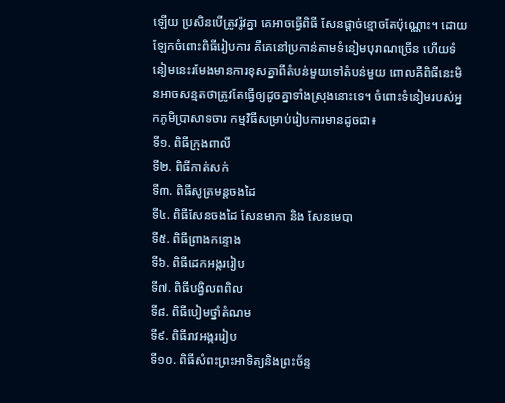ឡើយ ប្រសិនបើត្រូវរ៉ូវគ្នា គេអាចធ្វើពិធី សែនផ្ដាច់ខ្មោចតែប៉ុណ្ណោះ។ ដោយឡែកចំពោះពិធីរៀបការ គឺគេនៅប្រកាន់តាមទំនៀមបុរាណច្រើន ហើយទំនៀមនេះរមែងមានការខុសគ្នាពីតំបន់មួយទៅតំបន់មួយ ពោលគឺពិធីនេះមិនអាចសន្មតថាត្រូវតែធ្វើឲ្យដូចគ្នាទាំងស្រុងនោះទេ។ ចំពោះទំនៀមរបស់អ្នកភូមិប្រាសាទចារ កម្មវិធីសម្រាប់រៀបការមានដូចជា៖
ទី១. ពិធីក្រុងពាលី
ទី២. ពិធីកាត់សក់
ទី៣. ពិធីសូត្រមន្តចងដៃ
ទី៤. ពិធីសែនចងដៃ សែនមាកា និង សែនមេបា
ទី៥. ពិធីព្រាងកន្ទោង
ទី៦. ពិធីដេកអង្កររៀប
ទី៧. ពិធីបង្វិលពពិល
ទី៨. ពិធីបៀមថ្នាំតំណម
ទី៩. ពិធីរាវអង្កររៀប
ទី១០. ពិធីសំពះព្រះអាទិត្យនិងព្រះច័ន្ទ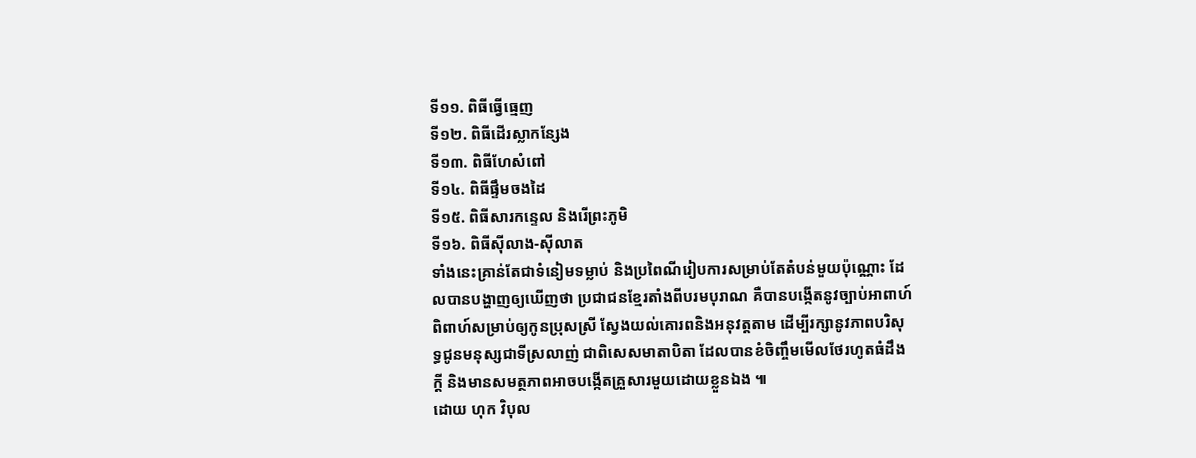ទី១១. ពិធីធ្វើធ្មេញ
ទី១២. ពិធីដើរស្លាកន្សែង
ទី១៣. ពិធីហែសំពៅ
ទី១៤. ពិធីផ្ទឹមចងដៃ
ទី១៥. ពិធីសារកន្ទេល និងរើព្រះភូមិ
ទី១៦. ពិធីស៊ីលាង-ស៊ីលាត
ទាំងនេះគ្រាន់តែជាទំនៀមទម្លាប់ និងប្រពៃណីរៀបការសម្រាប់តែតំបន់មួយប៉ុណ្ណោះ ដែលបានបង្ហាញឲ្យឃើញថា ប្រជាជនខ្មែរតាំងពីបរមបុរាណ គឺបានបង្កើតនូវច្បាប់អាពាហ៍ពិពាហ៍សម្រាប់ឲ្យកូនប្រុសស្រី ស្វែងយល់គោរពនិងអនុវត្តតាម ដើម្បីរក្សានូវភាពបរិសុទ្ធជូនមនុស្សជាទីស្រលាញ់ ជាពិសេសមាតាបិតា ដែលបានខំចិញ្ចឹមមើលថែរហូតធំដឹងក្ដី និងមានសមត្ថភាពអាចបង្កើតគ្រួសារមួយដោយខ្លួនឯង ៕
ដោយ ហុក វិបុល